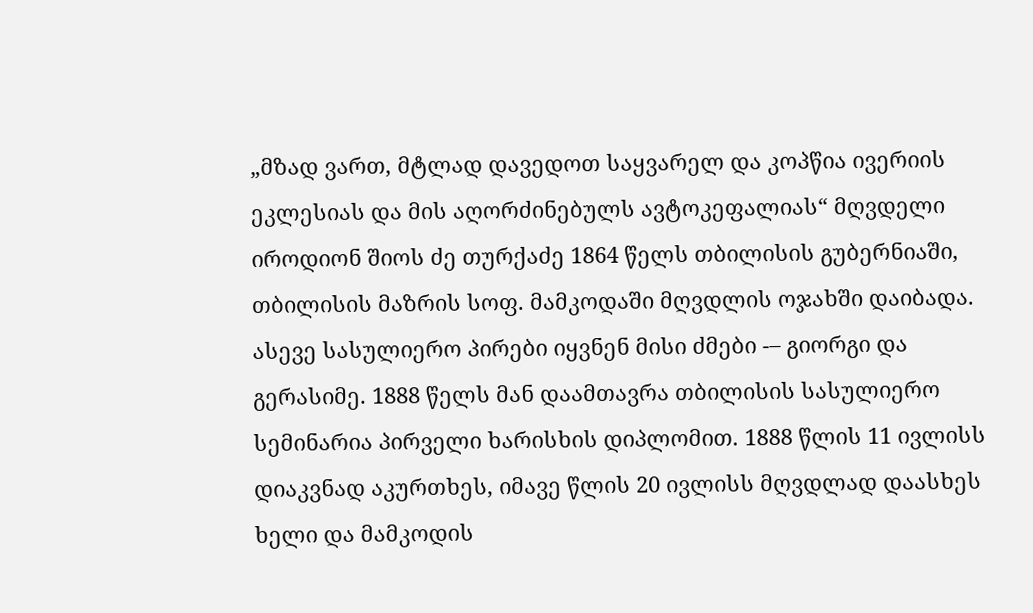„მზად ვართ, მტლად დავედოთ საყვარელ და კოპწია ივერიის ეკლესიას და მის აღორძინებულს ავტოკეფალიას“ მღვდელი იროდიონ შიოს ძე თურქაძე 1864 წელს თბილისის გუბერნიაში, თბილისის მაზრის სოფ. მამკოდაში მღვდლის ოჯახში დაიბადა. ასევე სასულიერო პირები იყვნენ მისი ძმები -– გიორგი და გერასიმე. 1888 წელს მან დაამთავრა თბილისის სასულიერო სემინარია პირველი ხარისხის დიპლომით. 1888 წლის 11 ივლისს დიაკვნად აკურთხეს, იმავე წლის 20 ივლისს მღვდლად დაასხეს ხელი და მამკოდის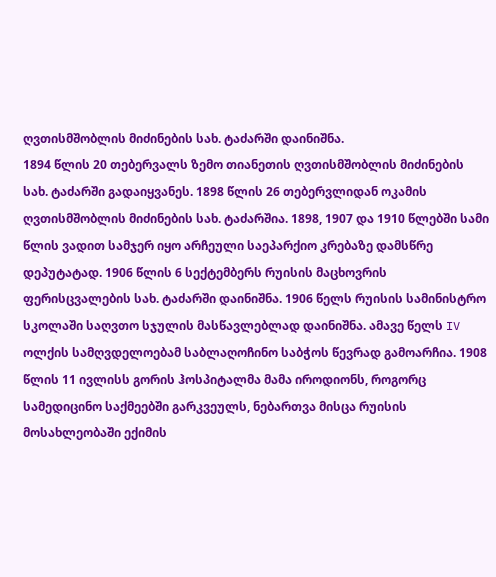ღვთისმშობლის მიძინების სახ. ტაძარში დაინიშნა.
1894 წლის 20 თებერვალს ზემო თიანეთის ღვთისმშობლის მიძინების სახ. ტაძარში გადაიყვანეს. 1898 წლის 26 თებერვლიდან ოკამის ღვთისმშობლის მიძინების სახ. ტაძარშია. 1898, 1907 და 1910 წლებში სამი წლის ვადით სამჯერ იყო არჩეული საეპარქიო კრებაზე დამსწრე დეპუტატად. 1906 წლის 6 სექტემბერს რუისის მაცხოვრის ფერისცვალების სახ. ტაძარში დაინიშნა. 1906 წელს რუისის სამინისტრო სკოლაში საღვთო სჯულის მასწავლებლად დაინიშნა. ამავე წელს IV ოლქის სამღვდელოებამ საბლაღოჩინო საბჭოს წევრად გამოარჩია. 1908 წლის 11 ივლისს გორის ჰოსპიტალმა მამა იროდიონს, როგორც სამედიცინო საქმეებში გარკვეულს, ნებართვა მისცა რუისის მოსახლეობაში ექიმის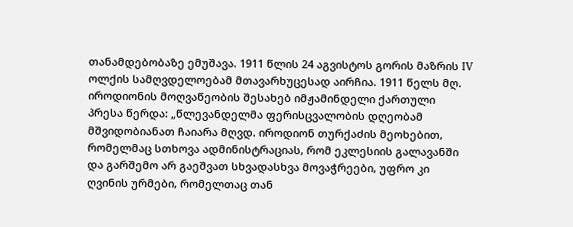თანამდებობაზე ემუშავა. 1911 წლის 24 აგვისტოს გორის მაზრის IV ოლქის სამღვდელოებამ მთავარხუცესად აირჩია. 1911 წელს მღ. იროდიონის მოღვაწეობის შესახებ იმჟამინდელი ქართული პრესა წერდა: „წლევანდელმა ფერისცვალობის დღეობამ მშვიდობიანათ ჩაიარა მღვდ. იროდიონ თურქაძის მეოხებით, რომელმაც სთხოვა ადმინისტრაციას, რომ ეკლესიის გალავანში და გარშემო არ გაეშვათ სხვადასხვა მოვაჭრეები, უფრო კი ღვინის ურმები, რომელთაც თან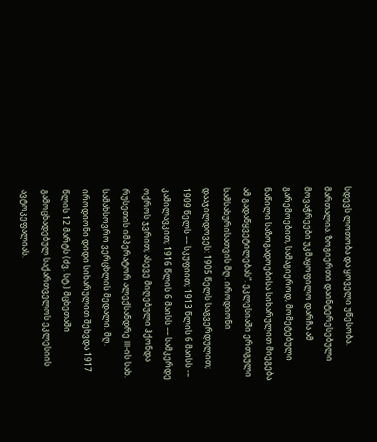სდევს ლოთობა და ყოველი უწესობა. მართალია. ზოგიერთი დაინტერესებული მოვაჭრეები უკმაყოფილო დარჩა ამ გარემოებით, სამაგიეროდ, მომეტებული ნაწილი საზოგადოებისა სიხარულით მიეგება ამ გადაწყვეტილებას“. ეკლესიაში ერთგული სამსახურისათვის მღ. იროდიონი დააჯილდოვეს: 1905 წელს საგვერდულით; 1909 წელს –– სკუფიით; 1913 წლის 6 მაისს -– კამილავკით; 1916 წლის 6 მაისს –– სამკერდე ოქროს ჯვრით; ასევე მიღებული ჰქონდა რუსეთის იმპერატორ ალექსანდრე III-ის სახ. სამახსოვრო ვერცხლის მედალი. მღ. იროდიონი დიდი სიხარულით შეხვდა 1917 წლის 12 მარტს (ძვ. სტ.) მცხეთაში გამოცხადებულ საქართველოს ეკლესიის ავტოკეფალიას.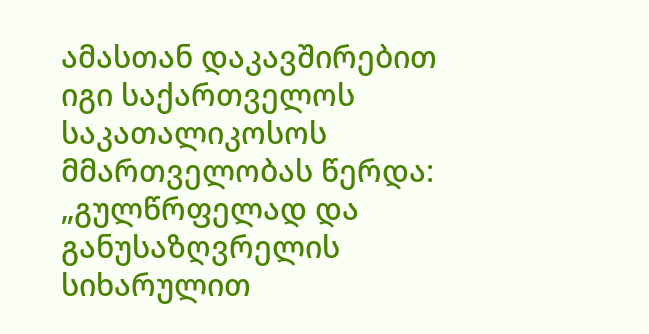ამასთან დაკავშირებით იგი საქართველოს საკათალიკოსოს მმართველობას წერდა: „გულწრფელად და განუსაზღვრელის სიხარულით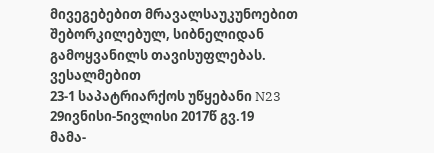მივეგებებით მრავალსაუკუნოებით შებორკილებულ, სიბნელიდან გამოყვანილს თავისუფლებას. ვესალმებით
23-1 საპატრიარქოს უწყებანი N23 29ივნისი-5ივლისი 2017წ გვ.19
მამა-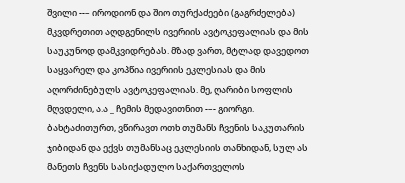შვილი --– იროდიონ და შიო თურქაძეები (გაგრძელება)
მკვდრეთით აღდგენილს ივერიის ავტოკეფალიას და მის საუკუნოდ დამკვიდრებას. მზად ვართ, მტლად დავედოთ საყვარელ და კოპწია ივერიის ეკლესიას და მის აღორძინებულს ავტოკეფალიას. მე, ღარიბი სოფლის მღვდელი, ა.ა _ ჩემის მედავითნით -–- გიორგი. ბახტაძითურთ, ვწირავთ ოთხ თუმანს ჩვენის საკუთარის ჯიბიდან და ექვს თუმანსაც ეკლესიის თანხიდან, სულ ას მანეთს ჩვენს სასიქადულო საქართველოს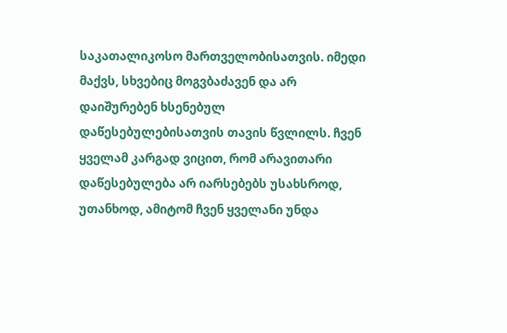საკათალიკოსო მართველობისათვის. იმედი მაქვს, სხვებიც მოგვბაძავენ და არ დაიშურებენ ხსენებულ დაწესებულებისათვის თავის წვლილს. ჩვენ ყველამ კარგად ვიცით, რომ არავითარი დაწესებულება არ იარსებებს უსახსროდ, უთანხოდ, ამიტომ ჩვენ ყველანი უნდა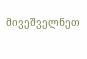მივეშველნეთ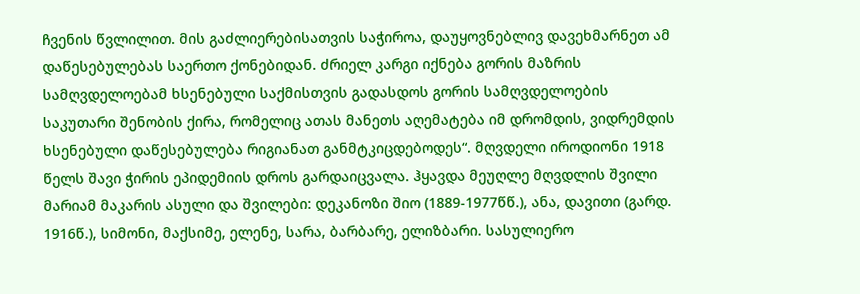ჩვენის წვლილით. მის გაძლიერებისათვის საჭიროა, დაუყოვნებლივ დავეხმარნეთ ამ დაწესებულებას საერთო ქონებიდან. ძრიელ კარგი იქნება გორის მაზრის სამღვდელოებამ ხსენებული საქმისთვის გადასდოს გორის სამღვდელოების საკუთარი შენობის ქირა, რომელიც ათას მანეთს აღემატება იმ დრომდის, ვიდრემდის ხსენებული დაწესებულება რიგიანათ განმტკიცდებოდეს“. მღვდელი იროდიონი 1918 წელს შავი ჭირის ეპიდემიის დროს გარდაიცვალა. ჰყავდა მეუღლე მღვდლის შვილი მარიამ მაკარის ასული და შვილები: დეკანოზი შიო (1889-1977წწ.), ანა, დავითი (გარდ. 1916წ.), სიმონი, მაქსიმე, ელენე, სარა, ბარბარე, ელიზბარი. სასულიერო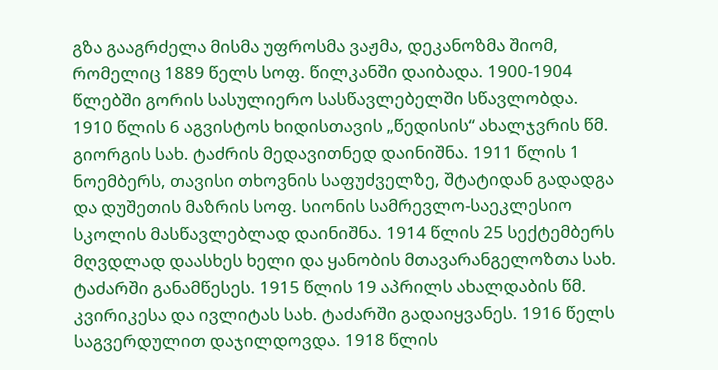გზა გააგრძელა მისმა უფროსმა ვაჟმა, დეკანოზმა შიომ, რომელიც 1889 წელს სოფ. წილკანში დაიბადა. 1900-1904 წლებში გორის სასულიერო სასწავლებელში სწავლობდა.
1910 წლის 6 აგვისტოს ხიდისთავის „წედისის“ ახალჯვრის წმ. გიორგის სახ. ტაძრის მედავითნედ დაინიშნა. 1911 წლის 1 ნოემბერს, თავისი თხოვნის საფუძველზე, შტატიდან გადადგა და დუშეთის მაზრის სოფ. სიონის სამრევლო-საეკლესიო სკოლის მასწავლებლად დაინიშნა. 1914 წლის 25 სექტემბერს მღვდლად დაასხეს ხელი და ყანობის მთავარანგელოზთა სახ. ტაძარში განამწესეს. 1915 წლის 19 აპრილს ახალდაბის წმ. კვირიკესა და ივლიტას სახ. ტაძარში გადაიყვანეს. 1916 წელს საგვერდულით დაჯილდოვდა. 1918 წლის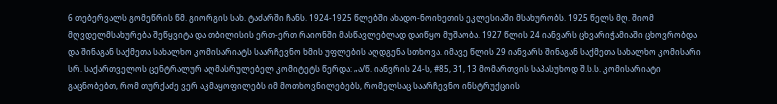6 თებერვალს გომეწრის წმ. გიორგის სახ. ტაძარში ჩანს. 1924-1925 წლებში ახადო-ნოიხეთის ეკლესიაში მსახურობს. 1925 წელს მღ. შიომ მღვდელმსახურება შეწყვიტა და თბილისის ერთ-ერთ რაიონში მასწავლებლად დაიწყო მუშაობა. 1927 წლის 24 იანვარს ცხვარიჭამიაში ცხოვრობდა და შინაგან საქმეთა სახალხო კომისარიატს საარჩევნო ხმის უფლების აღდგენა სთხოვა. იმავე წლის 29 იანვარს შინაგან საქმეთა სახალხო კომისარი სრ. საქართველოს ცენტრალურ აღმასრულებელ კომიტეტს წერდა: „ა/წ. იანვრის 24-ს, #85, 31, 13 მომართვის საპასუხოდ შ.ს.ს. კომისარიატი გაცნობებთ, რომ თურქაძე ვერ აკმაყოფილებს იმ მოთხოვნილებებს, რომელსაც საარჩევნო ინსტრუქციის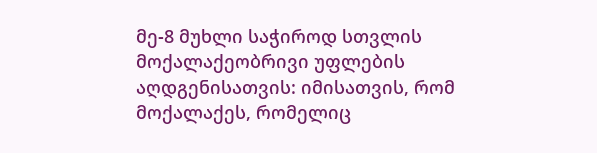მე-8 მუხლი საჭიროდ სთვლის მოქალაქეობრივი უფლების აღდგენისათვის: იმისათვის, რომ მოქალაქეს, რომელიც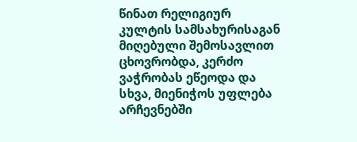წინათ რელიგიურ კულტის სამსახურისაგან მიღებული შემოსავლით ცხოვრობდა, კერძო ვაჭრობას ეწეოდა და სხვა, მიენიჭოს უფლება არჩევნებში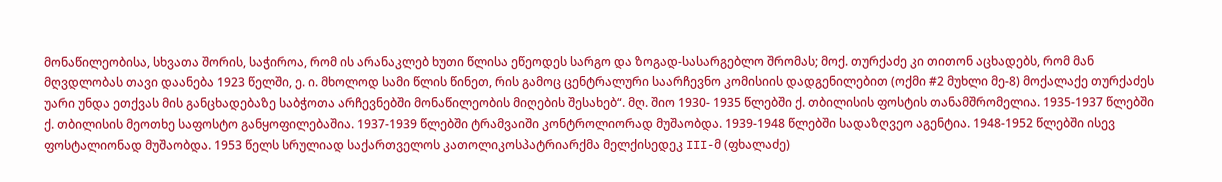მონაწილეობისა, სხვათა შორის, საჭიროა, რომ ის არანაკლებ ხუთი წლისა ეწეოდეს სარგო და ზოგად-სასარგებლო შრომას; მოქ. თურქაძე კი თითონ აცხადებს, რომ მან მღვდლობას თავი დაანება 1923 წელში, ე. ი. მხოლოდ სამი წლის წინეთ, რის გამოც ცენტრალური საარჩევნო კომისიის დადგენილებით (ოქმი #2 მუხლი მე-8) მოქალაქე თურქაძეს უარი უნდა ეთქვას მის განცხადებაზე საბჭოთა არჩევნებში მონაწილეობის მიღების შესახებ“. მღ. შიო 1930- 1935 წლებში ქ. თბილისის ფოსტის თანამშრომელია. 1935-1937 წლებში ქ. თბილისის მეოთხე საფოსტო განყოფილებაშია. 1937-1939 წლებში ტრამვაიში კონტროლიორად მუშაობდა. 1939-1948 წლებში სადაზღვეო აგენტია. 1948-1952 წლებში ისევ ფოსტალიონად მუშაობდა. 1953 წელს სრულიად საქართველოს კათოლიკოსპატრიარქმა მელქისედეკ III-მ (ფხალაძე)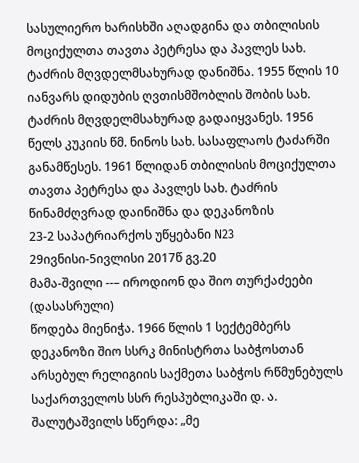სასულიერო ხარისხში აღადგინა და თბილისის მოციქულთა თავთა პეტრესა და პავლეს სახ. ტაძრის მღვდელმსახურად დანიშნა. 1955 წლის 10 იანვარს დიდუბის ღვთისმშობლის შობის სახ. ტაძრის მღვდელმსახურად გადაიყვანეს. 1956 წელს კუკიის წმ. ნინოს სახ. სასაფლაოს ტაძარში განამწესეს. 1961 წლიდან თბილისის მოციქულთა თავთა პეტრესა და პავლეს სახ. ტაძრის წინამძღვრად დაინიშნა და დეკანოზის
23-2 საპატრიარქოს უწყებანი N23 29ივნისი-5ივლისი 2017წ გვ.20
მამა-შვილი --– იროდიონ და შიო თურქაძეები (დასასრული)
წოდება მიენიჭა. 1966 წლის 1 სექტემბერს დეკანოზი შიო სსრკ მინისტრთა საბჭოსთან არსებულ რელიგიის საქმეთა საბჭოს რწმუნებულს საქართველოს სსრ რესპუბლიკაში დ. ა. შალუტაშვილს სწერდა: „მე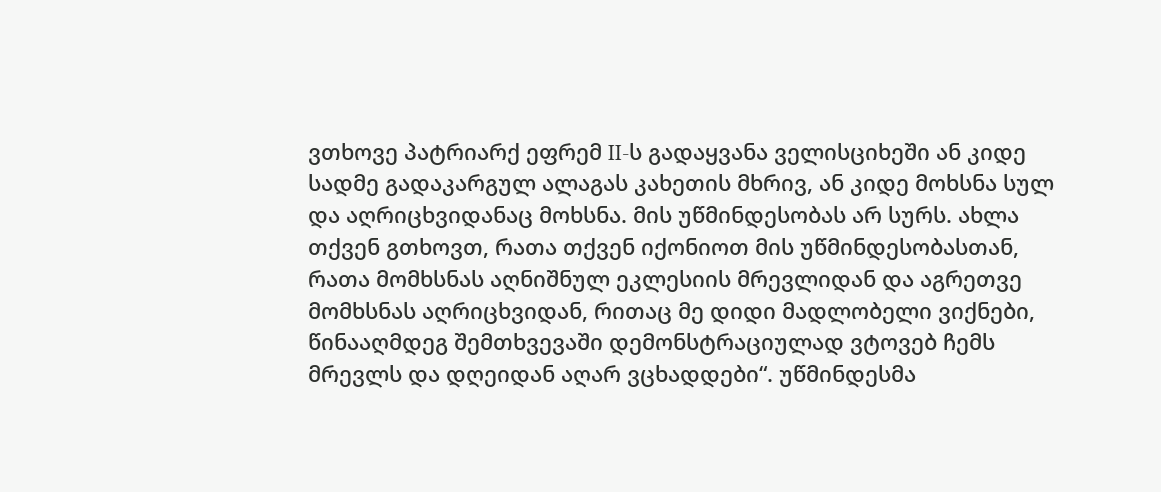ვთხოვე პატრიარქ ეფრემ II-ს გადაყვანა ველისციხეში ან კიდე სადმე გადაკარგულ ალაგას კახეთის მხრივ, ან კიდე მოხსნა სულ და აღრიცხვიდანაც მოხსნა. მის უწმინდესობას არ სურს. ახლა თქვენ გთხოვთ, რათა თქვენ იქონიოთ მის უწმინდესობასთან, რათა მომხსნას აღნიშნულ ეკლესიის მრევლიდან და აგრეთვე მომხსნას აღრიცხვიდან, რითაც მე დიდი მადლობელი ვიქნები, წინააღმდეგ შემთხვევაში დემონსტრაციულად ვტოვებ ჩემს მრევლს და დღეიდან აღარ ვცხადდები“. უწმინდესმა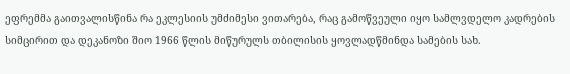ეფრემმა გაითვალისწინა რა ეკლესიის უმძიმესი ვითარება, რაც გამოწვეული იყო სამლვდელო კადრების სიმცირით და დეკანოზი შიო 1966 წლის მიწურულს თბილისის ყოვლადწმინდა სამების სახ.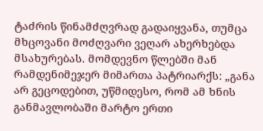ტაძრის წინამძღვრად გადაიყვანა, თუმცა მხცოვანი მოძღვარი ვეღარ ახერხებდა მსახურებას. მომდევნო წლებში მან რამდენიმეჯერ მიმართა პატრიარქს: „განა არ გეცოდებით, უწმიდესო, რომ ამ ხნის განმავლობაში მარტო ერთი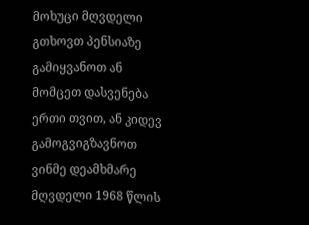მოხუცი მღვდელი გთხოვთ პენსიაზე გამიყვანოთ ან მომცეთ დასვენება ერთი თვით, ან კიდევ გამოგვიგზავნოთ ვინმე დეამხმარე მღვდელი 1968 წლის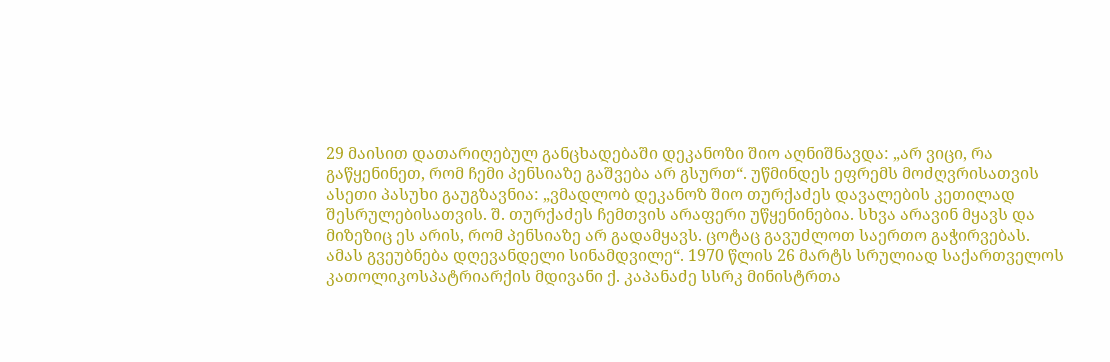29 მაისით დათარიღებულ განცხადებაში დეკანოზი შიო აღნიშნავდა: „არ ვიცი, რა გაწყენინეთ, რომ ჩემი პენსიაზე გაშვება არ გსურთ“. უწმინდეს ეფრემს მოძღვრისათვის ასეთი პასუხი გაუგზავნია: „ვმადლობ დეკანოზ შიო თურქაძეს დავალების კეთილად შესრულებისათვის. შ. თურქაძეს ჩემთვის არაფერი უწყენინებია. სხვა არავინ მყავს და მიზეზიც ეს არის, რომ პენსიაზე არ გადამყავს. ცოტაც გავუძლოთ საერთო გაჭირვებას. ამას გვეუბნება დღევანდელი სინამდვილე“. 1970 წლის 26 მარტს სრულიად საქართველოს კათოლიკოსპატრიარქის მდივანი ქ. კაპანაძე სსრკ მინისტრთა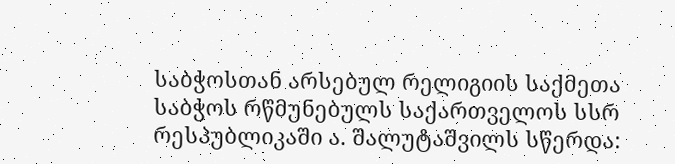საბჭოსთან არსებულ რელიგიის საქმეთა საბჭოს რწმუნებულს საქართველოს სსრ რესპუბლიკაში ა. შალუტაშვილს სწერდა: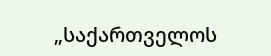„საქართველოს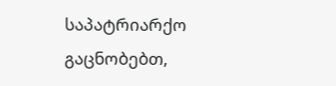საპატრიარქო გაცნობებთ,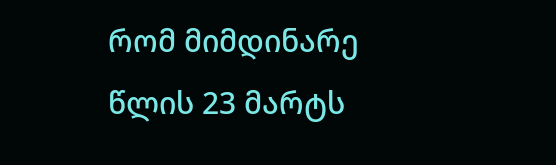რომ მიმდინარე წლის 23 მარტს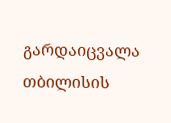გარდაიცვალა თბილისის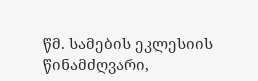წმ. სამების ეკლესიის წინამძღვარი,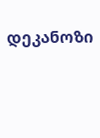დეკანოზი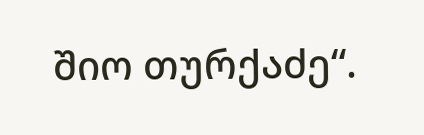შიო თურქაძე“.